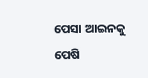ପେସା ଆଇନକୁ ପେଷି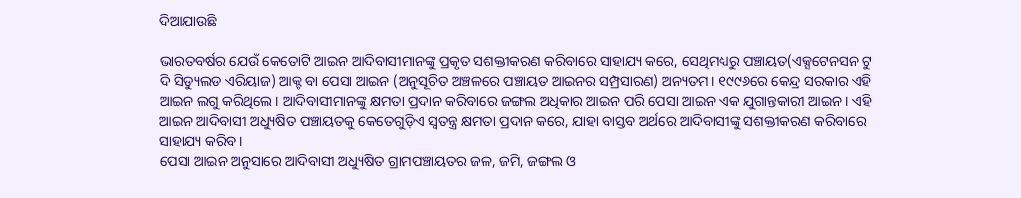ଦିଆଯାଉଛି

ଭାରତବର୍ଷର ଯେଉଁ କେତୋଟି ଆଇନ ଆଦିବାସୀମାନଙ୍କୁ ପ୍ରକୃତ ସଶକ୍ତୀକରଣ କରିବାରେ ସାହାଯ୍ୟ କରେ, ସେଥିମଧ୍ୟରୁ ପଞ୍ଚାୟତ(ଏକ୍ସଟେନସନ ଟୁ ଦି ସିଡ୍ୟୁଲଡ ଏରିୟାଜ) ଆକ୍ଟ ବା ପେସା ଆଇନ (ଅନୁସୂଚିତ ଅଞ୍ଚଳରେ ପଞ୍ଚାୟତ ଆଇନର ସମ୍ପ୍ରସାରଣ) ଅନ୍ୟତମ। ୧୯୯୬ରେ କେନ୍ଦ୍ର ସରକାର ଏହି ଆଇନ ଲଗୁ କରିଥିଲେ। ଆଦିବାସୀମାନଙ୍କୁ କ୍ଷମତା ପ୍ରଦାନ କରିବାରେ ଜଙ୍ଗଲ ଅଧିକାର ଆଇନ ପରି ପେସା ଆଇନ ଏକ ଯୁଗାନ୍ତକାରୀ ଆଇନ। ଏହି ଆଇନ ଆଦିବାସୀ ଅଧ୍ୟୁଷିତ ପଞ୍ଚାୟତକୁ କେତେଗୁଡ଼ିଏ ସ୍ବତନ୍ତ୍ର କ୍ଷମତା ପ୍ରଦାନ କରେ, ଯାହା ବାସ୍ତବ ଅର୍ଥରେ ଆଦିବାସୀଙ୍କୁ ସଶକ୍ତୀକରଣ କରିବାରେ ସାହାଯ୍ୟ କରିବ।
ପେସା ଆଇନ ଅନୁସାରେ ଆଦିବାସୀ ଅଧ୍ୟୁଷିତ ଗ୍ରାମପଞ୍ଚାୟତର ଜଳ, ଜମି, ଜଙ୍ଗଲ ଓ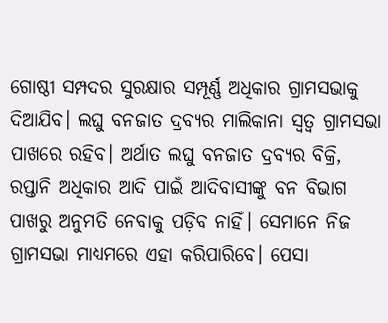ଗୋଷ୍ଠୀ ସମ୍ପଦର ସୁରକ୍ଷାର ସମ୍ପୂର୍ଣ୍ଣ ଅଧିକାର ଗ୍ରାମସଭାକୁ ଦିଆଯିବ। ଲଘୁ ବନଜାତ ଦ୍ରବ୍ୟର ମାଲିକାନା ସ୍ବତ୍ୱ ଗ୍ରାମସଭା ପାଖରେ ରହିବ। ଅର୍ଥାତ ଲଘୁ ବନଜାତ ଦ୍ରବ୍ୟର ବିକ୍ରି, ରପ୍ତାନି ଅଧିକାର ଆଦି ପାଇଁ ଆଦିବାସୀଙ୍କୁ ବନ ବିଭାଗ ପାଖରୁ ଅନୁମତି ନେବାକୁ ପଡ଼ିବ ନାହିଁ। ସେମାନେ ନିଜ ଗ୍ରାମସଭା ମାଧ୍ୟମରେ ଏହା କରିପାରିବେ। ପେସା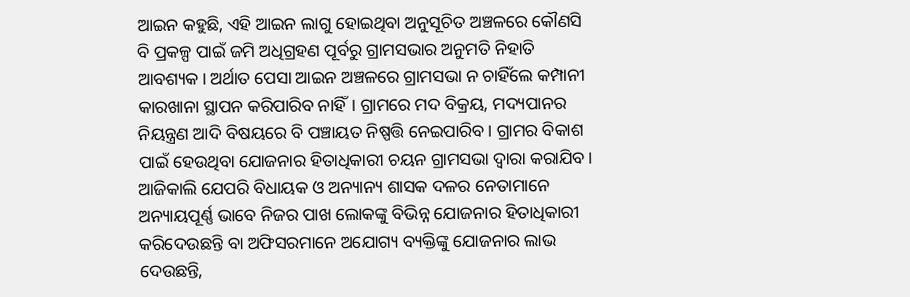ଆଇନ କହୁଛି, ଏହି ଆଇନ ଲାଗୁ ହୋଇଥିବା ଅନୁସୂଚିତ ଅଞ୍ଚଳରେ କୌଣସି ବି ପ୍ରକଳ୍ପ ପାଇଁ ଜମି ଅଧିଗ୍ରହଣ ପୂର୍ବରୁ ଗ୍ରାମସଭାର ଅନୁମତି ନିହାତି ଆବଶ୍ୟକ। ଅର୍ଥାତ ପେସା ଆଇନ ଅଞ୍ଚଳରେ ଗ୍ରାମସଭା ନ ଚାହିଁଲେ କମ୍ପାନୀ କାରଖାନା ସ୍ଥାପନ କରିପାରିବ ନାହିଁ। ଗ୍ରାମରେ ମଦ ବିକ୍ରୟ, ମଦ୍ୟପାନର ନିୟନ୍ତ୍ରଣ ଆଦି ବିଷୟରେ ବି ପଞ୍ଚାୟତ ନିଷ୍ପତ୍ତି ନେଇପାରିବ। ଗ୍ରାମର ବିକାଶ ପାଇଁ ହେଉଥିବା ଯୋଜନାର ହିତାଧିକାରୀ ଚୟନ ଗ୍ରାମସଭା ଦ୍ୱାରା କରାଯିବ। ଆଜିକାଲି ଯେପରି ବିଧାୟକ ଓ ଅନ୍ୟାନ୍ୟ ଶାସକ ଦଳର ନେତାମାନେ ଅନ୍ୟାୟପୂର୍ଣ୍ଣ ଭାବେ ନିଜର ପାଖ ଲୋକଙ୍କୁ ବିଭିନ୍ନ ଯୋଜନାର ହିତାଧିକାରୀ କରିଦେଉଛନ୍ତି ବା ଅଫିସରମାନେ ଅଯୋଗ୍ୟ ବ୍ୟକ୍ତିଙ୍କୁ ଯୋଜନାର ଲାଭ ଦେଉଛନ୍ତି,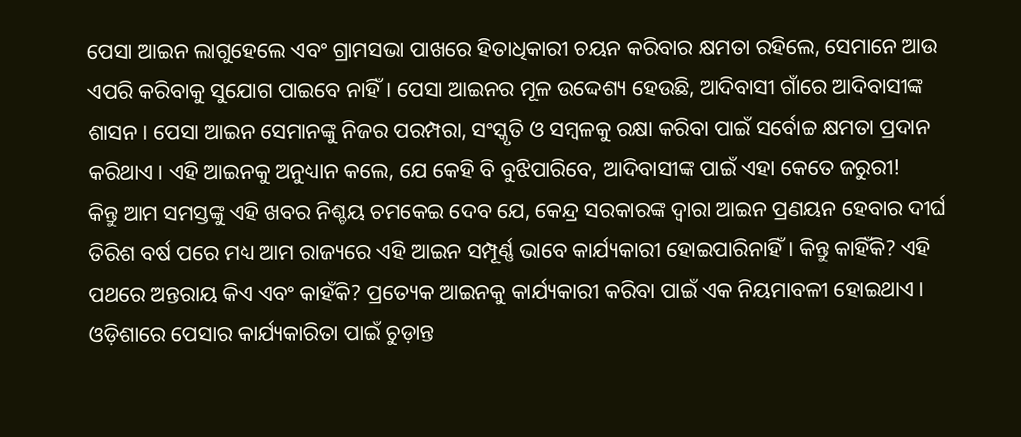ପେସା ଆଇନ ଲାଗୁହେଲେ ଏବଂ ଗ୍ରାମସଭା ପାଖରେ ହିତାଧିକାରୀ ଚୟନ କରିବାର କ୍ଷମତା ରହିଲେ, ସେମାନେ ଆଉ ଏପରି କରିବାକୁ ସୁଯୋଗ ପାଇବେ ନାହିଁ। ପେସା ଆଇନର ମୂଳ ଉଦ୍ଦେଶ୍ୟ ହେଉଛି, ଆଦିବାସୀ ଗାଁରେ ଆଦିବାସୀଙ୍କ ଶାସନ। ପେସା ଆଇନ ସେମାନଙ୍କୁ ନିଜର ପରମ୍ପରା, ସଂସ୍କୃତି ଓ ସମ୍ବଳକୁ ରକ୍ଷା କରିବା ପାଇଁ ସର୍ବୋଚ୍ଚ କ୍ଷମତା ପ୍ରଦାନ କରିଥାଏ। ଏହି ଆଇନକୁ ଅନୁଧ୍ୟାନ କଲେ, ଯେ କେହି ବି ବୁଝିପାରିବେ, ଆଦିବାସୀଙ୍କ ପାଇଁ ଏହା କେତେ ଜରୁରୀ!
କିନ୍ତୁ ଆମ ସମସ୍ତଙ୍କୁ ଏହି ଖବର ନିଶ୍ଚୟ ଚମକେଇ ଦେବ ଯେ, କେନ୍ଦ୍ର ସରକାରଙ୍କ ଦ୍ୱାରା ଆଇନ ପ୍ରଣୟନ ହେବାର ଦୀର୍ଘ ତିରିଶ ବର୍ଷ ପରେ ମଧ୍ୟ ଆମ ରାଜ୍ୟରେ ଏହି ଆଇନ ସମ୍ପୂର୍ଣ୍ଣ ଭାବେ କାର୍ଯ୍ୟକାରୀ ହୋଇପାରିନାହିଁ। କିନ୍ତୁ କାହିଁକି? ଏହି ପଥରେ ଅନ୍ତରାୟ କିଏ ଏବଂ କାହଁକି? ପ୍ରତ୍ୟେକ ଆଇନକୁ କାର୍ଯ୍ୟକାରୀ କରିବା ପାଇଁ ଏକ ନିୟମାବଳୀ ହୋଇଥାଏ। ଓଡ଼ିଶାରେ ପେସାର କାର୍ଯ୍ୟକାରିତା ପାଇଁ ଚୁଡ଼ାନ୍ତ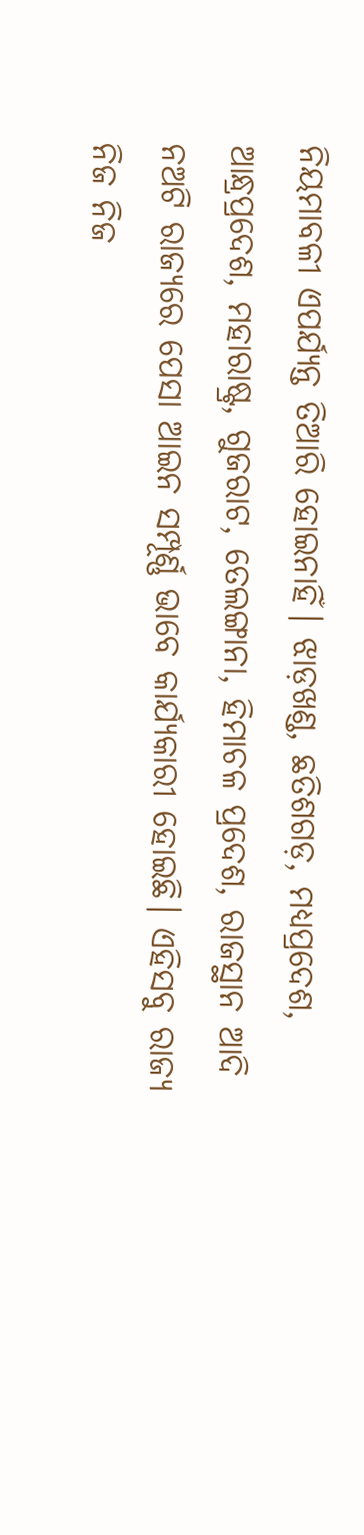ନିୟମାବଳୀ ଏପର୍ଯ୍ୟନ୍ତ ତିଆରି ହୋଇନାହିଁ। ଝାଡ଼ଖଣ୍ଡ, ଛତିଶଗଡ଼, ମଧ୍ୟପ୍ରଦେଶ, ଆନ୍ଧ୍ରପ୍ରଦେଶ, ମହାରାଷ୍ଟ୍ର, ଗୁଜରାଟ, ତେଲଙ୍ଗାନା, ହିମାଚଳ ପ୍ରଦେଶ, ରାଜସ୍ଥାନ ଆଦି ନଅଟି ରାଜ୍ୟରେ ପେସା ଆଇନ ସମ୍ପୂର୍ଣ୍ଣ ଭାବେ କାର୍ଯ୍ୟକାରୀ ହୋଇଛି। ଏହିସବୁ ରାଜ୍ୟ ନିଜ ନିଜ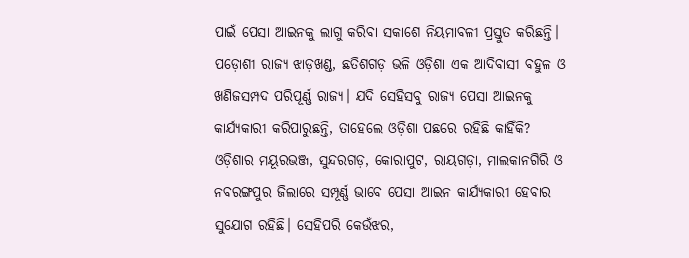ପାଇଁ ପେସା ଆଇନକୁ ଲାଗୁ କରିବା ସକାଶେ ନିୟମାବଳୀ ପ୍ରସ୍ତୁତ କରିଛନ୍ତି। ପଡ଼ୋଶୀ ରାଜ୍ୟ ଝାଡ଼ଖଣ୍ଡ, ଛତିଶଗଡ଼ ଭଳି ଓଡ଼ିଶା ଏକ ଆଦିବାସୀ ବହୁଳ ଓ ଖଣିଜସମ୍ପଦ ପରିପୂର୍ଣ୍ଣ ରାଜ୍ୟ। ଯଦି ସେହିସବୁ ରାଜ୍ୟ ପେସା ଆଇନକୁ କାର୍ଯ୍ୟକାରୀ କରିପାରୁଛନ୍ତି, ତାହେଲେ ଓଡ଼ିଶା ପଛରେ ରହିଛି କାହିଁକି?
ଓଡ଼ିଶାର ମୟୂରଭଞ୍ଜ, ସୁନ୍ଦରଗଡ଼, କୋରାପୁଟ, ରାୟଗଡ଼ା, ମାଲକାନଗିରି ଓ ନବରଙ୍ଗପୁର ଜିଲାରେ ସମ୍ପୂର୍ଣ୍ଣ ଭାବେ ପେସା ଆଇନ କାର୍ଯ୍ୟକାରୀ ହେବାର ସୁଯୋଗ ରହିଛି। ସେହିପରି କେଉଁଝର,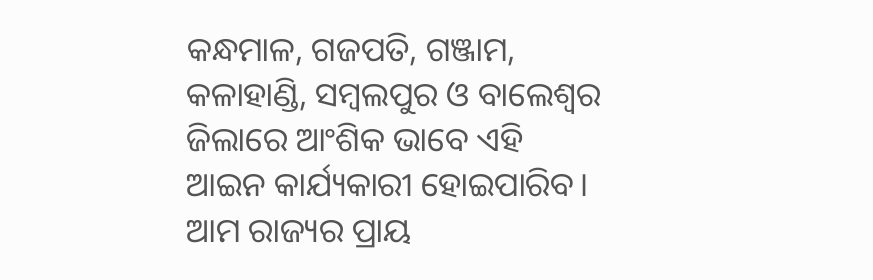କନ୍ଧମାଳ, ଗଜପତି, ଗଞ୍ଜାମ, କଳାହାଣ୍ଡି, ସମ୍ବଲପୁର ଓ ବାଲେଶ୍ୱର ଜିଲାରେ ଆଂଶିକ ଭାବେ ଏହି ଆଇନ କାର୍ଯ୍ୟକାରୀ ହୋଇପାରିବ। ଆମ ରାଜ୍ୟର ପ୍ରାୟ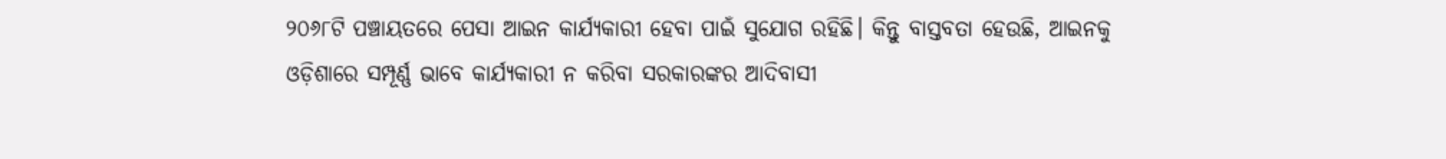୨୦୬୮ଟି ପଞ୍ଚାୟତରେ ପେସା ଆଇନ କାର୍ଯ୍ୟକାରୀ ହେବା ପାଇଁ ସୁଯୋଗ ରହିଛି। କିନ୍ତୁ ବାସ୍ତବତା ହେଉଛି, ଆଇନକୁ ଓଡ଼ିଶାରେ ସମ୍ପୂର୍ଣ୍ଣ ଭାବେ କାର୍ଯ୍ୟକାରୀ ନ କରିବା ସରକାରଙ୍କର ଆଦିବାସୀ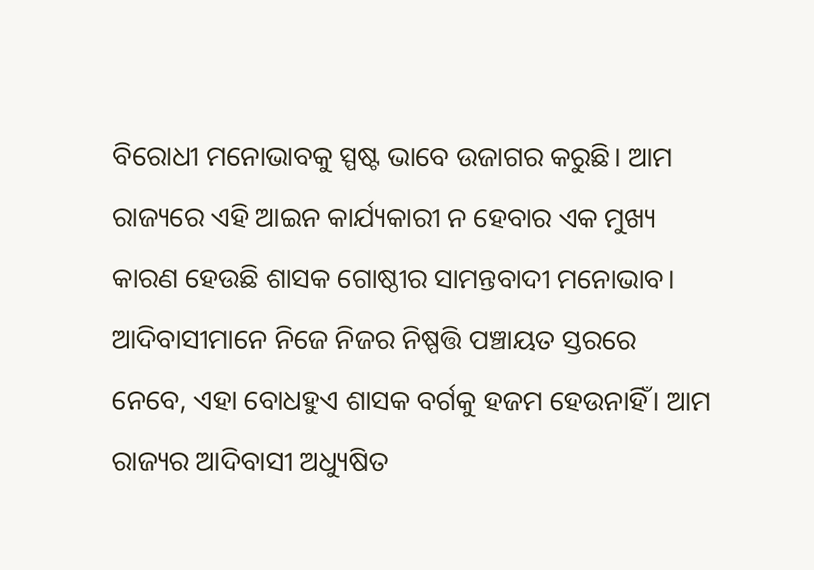ବିରୋଧୀ ମନୋଭାବକୁ ସ୍ପଷ୍ଟ ଭାବେ ଉଜାଗର କରୁଛି। ଆମ ରାଜ୍ୟରେ ଏହି ଆଇନ କାର୍ଯ୍ୟକାରୀ ନ ହେବାର ଏକ ମୁଖ୍ୟ କାରଣ ହେଉଛି ଶାସକ ଗୋଷ୍ଠୀର ସାମନ୍ତବାଦୀ ମନୋଭାବ। ଆଦିବାସୀମାନେ ନିଜେ ନିଜର ନିଷ୍ପତ୍ତି ପଞ୍ଚାୟତ ସ୍ତରରେ ନେବେ, ଏହା ବୋଧହୁଏ ଶାସକ ବର୍ଗକୁ ହଜମ ହେଉନାହିଁ। ଆମ ରାଜ୍ୟର ଆଦିବାସୀ ଅଧ୍ୟୁଷିତ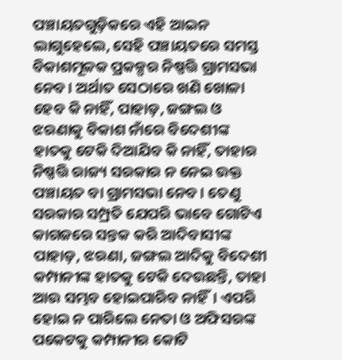ପଞ୍ଚାୟତଗୁଡ଼ିକରେ ଏହି ଆଇନ ଲାଗୁହେଲେ, ସେହି ପଞ୍ଚାୟତରେ ସମସ୍ତ ବିକାଶମୂଳକ ପ୍ରକଳ୍ପର ନିଷ୍ପତ୍ତି ଗ୍ରାମସଭା ନେବ। ଅର୍ଥାତ ସେଠାରେ ଖଣି ଖୋଳା ହେବ କି ନାହିଁ, ପାହାଡ଼, ଜଙ୍ଗଲ ଓ ଝରଣାକୁ ବିକାଶ ନାଁରେ ବିଦେଶୀଙ୍କ ହାତକୁ ଟେକି ଦିଆଯିବ କି ନାହିଁ, ତାହାର ନିଷ୍ପତ୍ତି ରାଜ୍ୟ ସରକାର ନ ନେଇ ଉକ୍ତ ପଞ୍ଚାୟତ ବା ଗ୍ରାମସଭା ନେବ। ତେଣୁ ସରକାର ସମ୍ପ୍ରତି ଯେପରି ଭାବେ ଗୋଟିଏ କାଗଜରେ ସନ୍ତକ କରି ଆଦିବାସୀଙ୍କ ପାହାଡ଼, ଝରଣା, ଜଙ୍ଗଲ ଆଦିକୁ ବିଦେଶୀ କମ୍ପାନୀଙ୍କ ହାତକୁ ଟେକି ଦେଉଛନ୍ତି, ତାହା ଆଉ ସମ୍ଭବ ହୋଇପାରିବ ନାହିଁ। ଏପରି ହୋଇ ନ ପାରିଲେ ନେତା ଓ ଅଫିସରଙ୍କ ପକେଟକୁ କମ୍ପାନୀର କୋଟି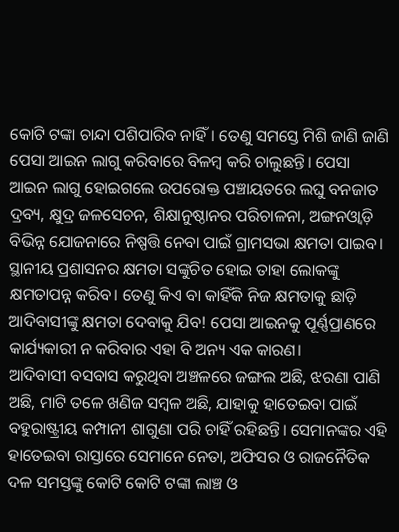କୋଟି ଟଙ୍କା ଚାନ୍ଦା ପଶିପାରିବ ନାହିଁ। ତେଣୁ ସମସ୍ତେ ମିଶି ଜାଣି ଜାଣି ପେସା ଆଇନ ଲାଗୁ କରିବାରେ ବିଳମ୍ବ କରି ଚାଲୁଛନ୍ତି। ପେସା ଆଇନ ଲାଗୁ ହୋଇଗଲେ ଉପରୋକ୍ତ ପଞ୍ଚାୟତରେ ଲଘୁ ବନଜାତ ଦ୍ରବ୍ୟ, କ୍ଷୁଦ୍ର ଜଳସେଚନ, ଶିକ୍ଷାନୁଷ୍ଠାନର ପରିଚାଳନା, ଅଙ୍ଗନଓ୍ବାଡ଼ି ବିଭିନ୍ନ ଯୋଜନାରେ ନିଷ୍ପତ୍ତି ନେବା ପାଇଁ ଗ୍ରାମସଭା କ୍ଷମତା ପାଇବ। ସ୍ଥାନୀୟ ପ୍ରଶାସନର କ୍ଷମତା ସଙ୍କୁଚିତ ହୋଇ ତାହା ଲୋକଙ୍କୁ କ୍ଷମତାପନ୍ନ କରିବ। ତେଣୁ କିଏ ବା କାହିଁକି ନିଜ କ୍ଷମତାକୁ ଛାଡ଼ି ଆଦିବାସୀଙ୍କୁ କ୍ଷମତା ଦେବାକୁ ଯିବ! ପେସା ଆଇନକୁ ପୂର୍ଣ୍ଣପ୍ରାଣରେ କାର୍ଯ୍ୟକାରୀ ନ କରିବାର ଏହା ବି ଅନ୍ୟ ଏକ କାରଣ।
ଆଦିବାସୀ ବସବାସ କରୁଥିବା ଅଞ୍ଚଳରେ ଜଙ୍ଗଲ ଅଛି, ଝରଣା ପାଣି ଅଛି, ମାଟି ତଳେ ଖଣିଜ ସମ୍ବଳ ଅଛି, ଯାହାକୁ ହାତେଇବା ପାଇଁ ବହୁରାଷ୍ଟ୍ରୀୟ କମ୍ପାନୀ ଶାଗୁଣା ପରି ଚାହିଁ ରହିଛନ୍ତି। ସେମାନଙ୍କର ଏହି ହାତେଇବା ରାସ୍ତାରେ ସେମାନେ ନେତା, ଅଫିସର ଓ ରାଜନୈତିକ ଦଳ ସମସ୍ତଙ୍କୁ କୋଟି କୋଟି ଟଙ୍କା ଲାଞ୍ଚ ଓ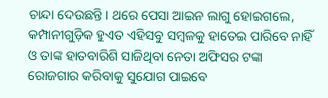ଚାନ୍ଦା ଦେଉଛନ୍ତି। ଥରେ ପେସା ଆଇନ ଲାଗୁ ହୋଇଗଲେ, କମ୍ପାନୀଗୁଡ଼ିକ ହୁଏତ ଏହିସବୁ ସମ୍ବଳକୁ ହାତେଇ ପାରିବେ ନାହିଁ ଓ ତାଙ୍କ ହାତବାରିଶି ସାଜିଥିବା ନେତା ଅଫିସର ଟଙ୍କା ରୋଜଗାର କରିବାକୁ ସୁଯୋଗ ପାଇବେ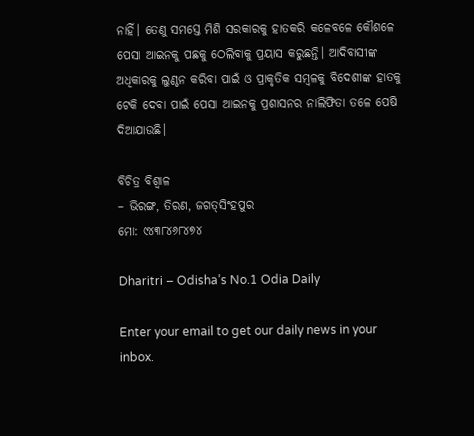ନାହିଁ। ତେଣୁ ସମସ୍ତେ ମିଶି ସରକାରକୁ ହାତକରି କଳେବଳେ କୌଶଳେ ପେସା ଆଇନକୁ ପଛକୁ ଠେଲିବାକୁ ପ୍ରୟାସ କରୁଛନ୍ତି। ଆଦିବାସୀଙ୍କ ଅଧିକାରକୁ ଲୁଣ୍ଠନ କରିବା ପାଇଁ ଓ ପ୍ରାକୃତିକ ସମ୍ବଳକୁ ବିଦେଶୀଙ୍କ ହାତକୁ ଟେକି ଦେବା ପାଇଁ ପେସା ଆଇନକୁ ପ୍ରଶାସନର ନାଲିଫିତା ତଳେ ପେଷି ଦିଆଯାଉଛି।

ବିଚିତ୍ର ବିଶ୍ୱାଳ
– ଭିରଙ୍ଗ, ତିରଣ, ଜଗତ୍‌ସିଂହପୁର
ମୋ: ୯୪୩୮୪୬୮୪୭୪

Dharitri – Odisha’s No.1 Odia Daily

Enter your email to get our daily news in your inbox.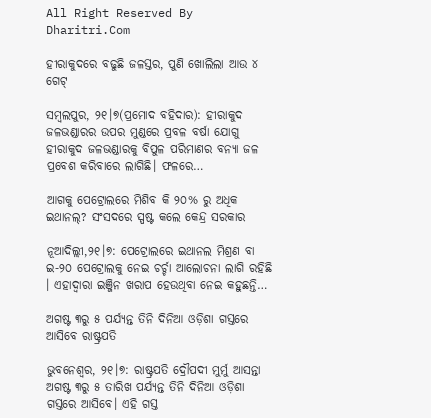All Right Reserved By Dharitri.Com

ହୀରାକୁଦରେ ବଢୁଛି ଜଳସ୍ତର, ପୁଣି ଖୋଲିଲା ଆଉ ୪ ଗେଟ୍‌

ସମ୍ବଲପୁର, ୨୧।୭(ପ୍ରମୋଦ ବହିଦାର): ହୀରାକୁଦ ଜଳଭଣ୍ଡାରର ଉପର ମୁଣ୍ଡରେ ପ୍ରବଳ ବର୍ଷା ଯୋଗୁ ହୀରାକୁଦ ଜଳଭଣ୍ଡାରକୁ ବିପୁଳ ପରିମାଣର ବନ୍ୟା ଜଳ ପ୍ରବେଶ କରିବାରେ ଲାଗିଛି। ଫଳରେ…

ଆଗକୁ ପେଟ୍ରୋଲରେ ମିଶିବ କି ୨୦% ରୁ ଅଧିକ ଇଥାନଲ୍? ସଂସଦରେ ସ୍ପଷ୍ଟ କଲେ କେନ୍ଦ୍ର ସରକାର

ନୂଆଦିଲ୍ଲୀ,୨୧।୭: ପେଟ୍ରୋଲରେ ଇଥାନଲ ମିଶ୍ରଣ ବା ଇ-୨୦ ପେଟ୍ରୋଲକୁ ନେଇ ଚର୍ଚ୍ଚା ଆଲୋଚନା ଲାଗି ରହିଛି । ଏହାଦ୍ୱାରା ଇଞ୍ଜିନ ଖରାପ ହେଉଥିବା ନେଇ କହୁଛନ୍ତି…

ଅଗଷ୍ଟ ୩ରୁ ୫ ପର୍ଯ୍ୟନ୍ତ ତିନି ଦିନିଆ ଓଡ଼ିଶା ଗସ୍ତରେ ଆସିବେ ରାଷ୍ଟ୍ରପତି

ଭୁବନେଶ୍ୱର, ୨୧।୭: ରାଷ୍ଟ୍ରପତି ଦ୍ରୌପଦୀ ମୁର୍ମୁ ଆସନ୍ତା ଅଗଷ୍ଟ ୩ରୁ ୫ ତାରିଖ ପର୍ଯ୍ୟନ୍ତ ତିନି ଦିନିଆ ଓଡ଼ିଶା ଗସ୍ତରେ ଆସିବେ। ଏହି ଗସ୍ତ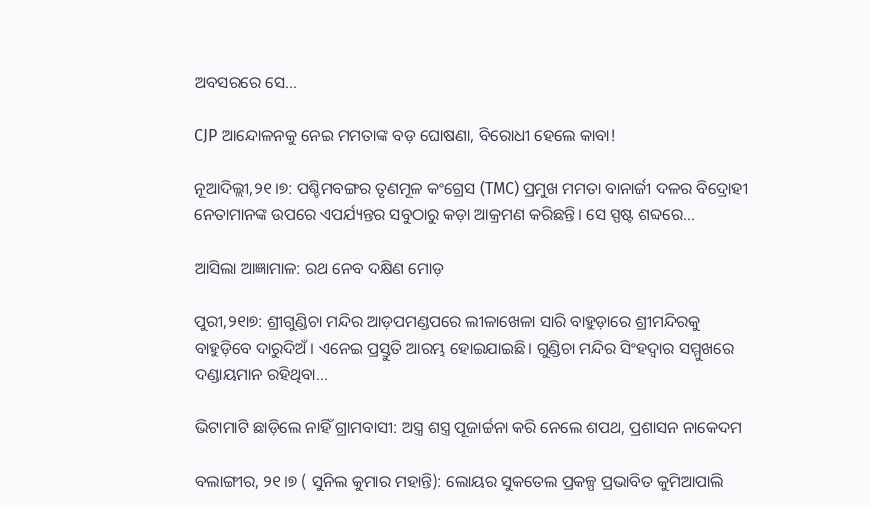ଅବସରରେ ସେ…

CJP ଆନ୍ଦୋଳନକୁ ନେଇ ମମତାଙ୍କ ବଡ଼ ଘୋଷଣା, ବିରୋଧୀ ହେଲେ କାବା!

ନୂଆଦିଲ୍ଲୀ,୨୧।୭: ପଶ୍ଚିମବଙ୍ଗର ତୃଣମୂଳ କଂଗ୍ରେସ (TMC) ପ୍ରମୁଖ ମମତା ବାନାର୍ଜୀ ଦଳର ବିଦ୍ରୋହୀ ନେତାମାନଙ୍କ ଉପରେ ଏପର୍ଯ୍ୟନ୍ତର ସବୁଠାରୁ କଡ଼ା ଆକ୍ରମଣ କରିଛନ୍ତି। ସେ ସ୍ପଷ୍ଟ ଶବ୍ଦରେ…

ଆସିଲା ଆଜ୍ଞାମାଳ: ରଥ ନେବ ଦକ୍ଷିଣ ମୋଡ଼

ପୁରୀ,୨୧ା୭: ଶ୍ରୀଗୁଣ୍ଡିଚା ମନ୍ଦିର ଆଡ଼ପମଣ୍ଡପରେ ଲୀଳାଖେଳା ସାରି ବାହୁଡ଼ାରେ ଶ୍ରୀମନ୍ଦିରକୁ ବାହୁଡ଼ିବେ ଦାରୁଦିଅଁ। ଏନେଇ ପ୍ରସ୍ତୁତି ଆରମ୍ଭ ହୋଇଯାଇଛି। ଗୁଣ୍ଡିଚା ମନ୍ଦିର ସିଂହଦ୍ୱାର ସମ୍ମୁଖରେ ଦଣ୍ଡାୟମାନ ରହିଥିବା…

ଭିଟାମାଟି ଛାଡ଼ିଲେ ନାହିଁ ଗ୍ରାମବାସୀ: ଅସ୍ତ୍ର ଶସ୍ତ୍ର ପୂଜାର୍ଚ୍ଚନା କରି ନେଲେ ଶପଥ, ପ୍ରଶାସନ ନାକେଦମ

ବଲାଙ୍ଗୀର, ୨୧।୭ ( ସୁନିଲ କୁମାର ମହାନ୍ତି): ଲୋୟର ସୁକତେଲ ପ୍ରକଳ୍ପ ପ୍ରଭାବିତ କୁମିଆପାଲି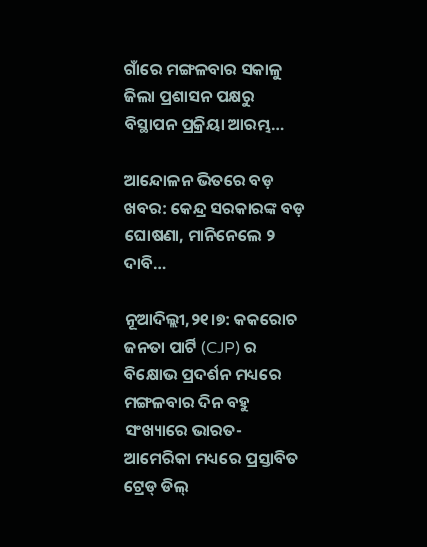ଗାଁରେ ମଙ୍ଗଳବାର ସକାଳୁ ଜିଲା ପ୍ରଶାସନ ପକ୍ଷରୁ ବିସ୍ଥାପନ ପ୍ରକ୍ରିୟା ଆରମ୍ଭ…

ଆନ୍ଦୋଳନ ଭିତରେ ବଡ଼ ଖବର: କେନ୍ଦ୍ର ସରକାରଙ୍କ ବଡ଼ ଘୋଷଣା, ମାନିନେଲେ ୨ ଦାବି…

ନୂଆଦିଲ୍ଲୀ,୨୧।୭: କକରୋଚ ଜନତା ପାର୍ଟି (CJP) ର ବିକ୍ଷୋଭ ପ୍ରଦର୍ଶନ ମଧ୍ୟରେ ମଙ୍ଗଳବାର ଦିନ ବହୁ ସଂଖ୍ୟାରେ ଭାରତ-ଆମେରିକା ମଧ୍ୟରେ ପ୍ରସ୍ତାବିତ ଟ୍ରେଡ୍ ଡିଲ୍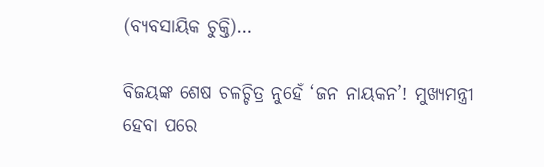(ବ୍ୟବସାୟିକ ଚୁକ୍ତି)…

ବିଜୟଙ୍କ ଶେଷ ଚଳଚ୍ଚିତ୍ର ନୁହେଁ ‘ଜନ ନାୟକନ’! ମୁଖ୍ୟମନ୍ତ୍ରୀ ହେବା ପରେ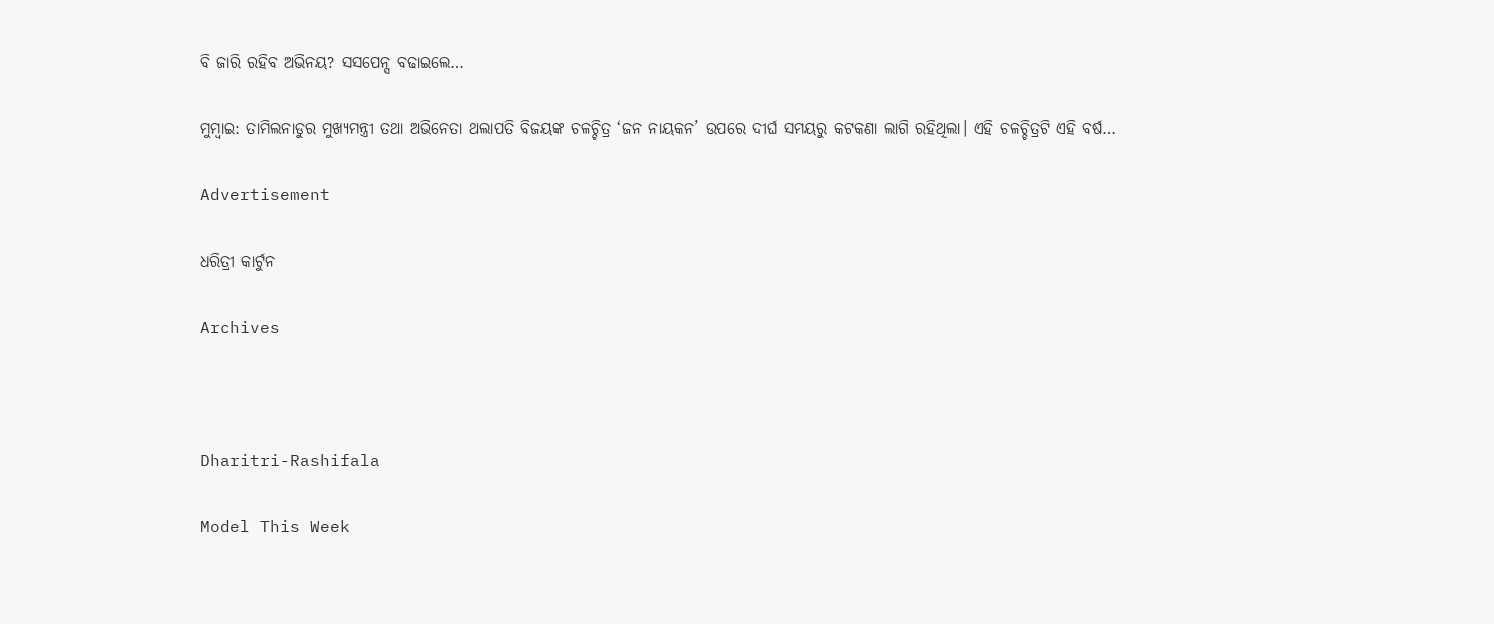ବି ଜାରି ରହିବ ଅଭିନୟ? ସସପେନ୍ସ ବଢାଇଲେ…

ମୁମ୍ବାଇ: ତାମିଲନାଡୁର ମୁଖ୍ୟମନ୍ତ୍ରୀ ତଥା ଅଭିନେତା ଥଲାପତି ବିଜୟଙ୍କ ଚଳଚ୍ଚିତ୍ର ‘ଜନ ନାୟକନ’ ଉପରେ ଦୀର୍ଘ ସମୟରୁ କଟକଣା ଲାଗି ରହିଥିଲା। ଏହି ଚଳଚ୍ଚିତ୍ରଟି ଏହି ବର୍ଷ…

Advertisement

ଧରିତ୍ରୀ କାର୍ଟୁନ

Archives



Dharitri-Rashifala

Model This Week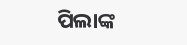ପିଲାଙ୍କ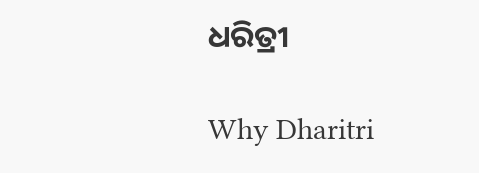ଧରିତ୍ରୀ

Why Dharitri